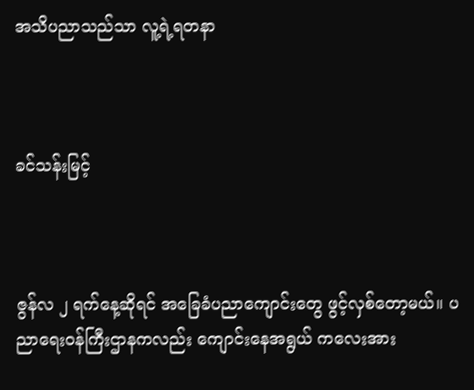အသိပညာသည်သာ လူ့ရဲ့ရတနာ



ခင်သန်းမြင့်



ဇွန်လ ၂ ရက်နေ့ဆိုရင် အခြေခံပညာကျောင်းတွေ ဖွင့်လှစ်တော့မယ်။ ပညာရေးဝန်ကြီးဌာနကလည်း ကျောင်းနေအရွယ် ကလေးအား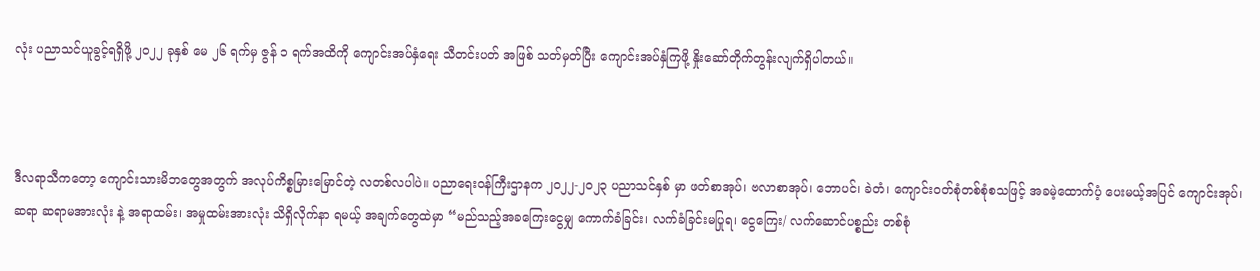လုံး ပညာသင်ယူခွင့်ရရှိဖို့ ၂၀၂၂ ခုနှစ် မေ ၂၆ ရက်မှ ဇွန် ၁ ရက်အထိကို ကျောင်းအပ်နှံရေး သီတင်းပတ် အဖြစ် သတ်မှတ်ပြီး ကျောင်းအပ်နှံကြဖို့ နှိုးဆော်တိုက်တွန်းလျက်ရှိပါတယ်။



ဒီလရာသီကတော့ ကျောင်းသားမိဘတွေအတွက် အလုပ်ကိစ္စမြားမြောင်တဲ့ လတစ်လပါပဲ။ ပညာရေးဝန်ကြီးဌာနက ၂၀၂၂-၂၀၂၃ ပညာသင်နှစ် မှာ ဖတ်စာအုပ်၊ ဗလာစာအုပ်၊ ဘောပင်၊ ခဲတံ၊ ကျောင်းဝတ်စုံတစ်စုံစသဖြင့် အခမဲ့ထောက်ပံ့ ပေးမယ့်အပြင် ကျောင်းအုပ်၊ ဆရာ ဆရာမအားလုံး နဲ့ အရာထမ်း၊ အမှုထမ်းအားလုံး သိရှိလိုက်နာ ရမယ့် အချက်တွေထဲမှာ “မည်သည့်အခကြေးငွေမျှ ကောက်ခံခြင်း၊ လက်ခံခြင်းမပြုရ၊ ငွေကြေး/ လက်ဆောင်ပစ္စည်း တစ်စုံ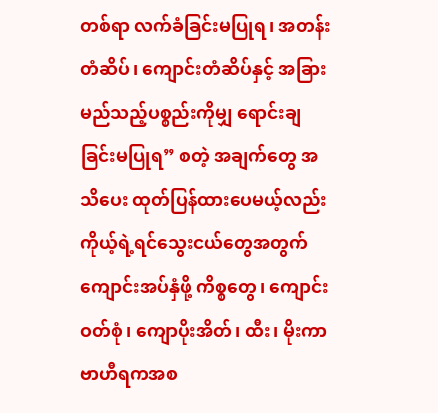တစ်ရာ လက်ခံခြင်းမပြုရ၊ အတန်းတံဆိပ်၊ ကျောင်းတံဆိပ်နှင့် အခြားမည်သည့်ပစ္စည်းကိုမျှ ရောင်းချခြင်းမပြုရ” စတဲ့ အချက်တွေ အသိပေး ထုတ်ပြန်ထားပေမယ့်လည်း ကိုယ့်ရဲ့ရင်သွေးငယ်တွေအတွက် ကျောင်းအပ်နှံဖို့ ကိစ္စတွေ၊ ကျောင်းဝတ်စုံ၊ ကျောပိုးအိတ်၊ ထီး၊ မိုးကာ ဗာဟီရကအစ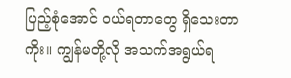ပြည့်စုံအောင် ဝယ်ရတာတွေ ရှိသေးတာကိုး။ ကျွန်မတို့လို အသက်အရွယ်ရ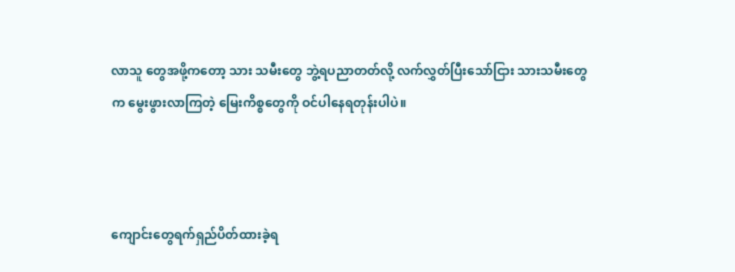လာသူ တွေအဖို့ကတော့ သား သမီးတွေ ဘွဲ့ရပညာတတ်လို့ လက်လွှတ်ပြီးသော်ငြား သားသမီးတွေက မွေးဖွားလာကြတဲ့ မြေးကိစ္စတွေကို ဝင်ပါနေရတုန်းပါပဲ။



ကျောင်းတွေရက်ရှည်ပိတ်ထားခဲ့ရ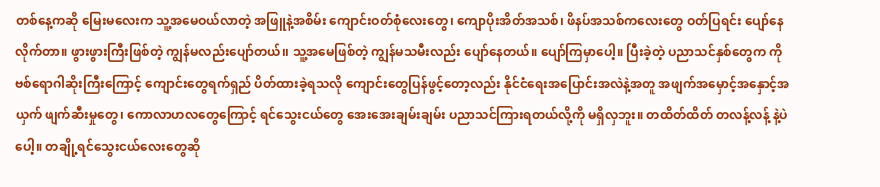တစ်နေ့ကဆို မြေးမလေးက သူ့အမေဝယ်လာတဲ့ အဖြူနဲ့အစိမ်း ကျောင်းဝတ်စုံလေးတွေ၊ ကျောပိုးအိတ်အသစ်၊ ဖိနပ်အသစ်ကလေးတွေ ဝတ်ပြရင်း ပျော်နေလိုက်တာ။ ဖွားဖွားကြီးဖြစ်တဲ့ ကျွန်မလည်းပျော်တယ်၊၊ သူ့အမေဖြစ်တဲ့ ကျွန်မသမီးလည်း ပျော်နေတယ်။ ပျော်ကြမှာပေါ့။ ပြီးခဲ့တဲ့ ပညာသင်နှစ်တွေက ကိုဗစ်ရောဂါဆိုးကြီးကြောင့် ကျောင်းတွေရက်ရှည် ပိတ်ထားခဲ့ရသလို ကျောင်းတွေပြန်ဖွင့်တော့လည်း နိုင်ငံရေးအပြောင်းအလဲနဲ့အတူ အဖျက်အမှောင့်အနှောင့်အယှက် ဖျက်ဆီးမှုတွေ၊ ကောလာဟလတွေကြောင့် ရင်သွေးငယ်တွေ အေးအေးချမ်းချမ်း ပညာသင်ကြားရတယ်လို့ကို မရှိလှဘူး။ တထိတ်ထိတ် တလန့်လန့် နဲ့ပဲပေါ့။ တချို့ရင်သွေးငယ်လေးတွေဆို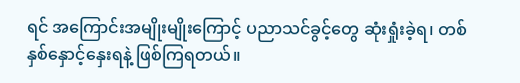ရင် အကြောင်းအမျိုးမျိုးကြောင့် ပညာသင်ခွင့်တွေ ဆုံးရှုံးခဲ့ရ၊ တစ်နှစ်နှောင့်နှေးရနဲ့ ဖြစ်ကြရတယ်။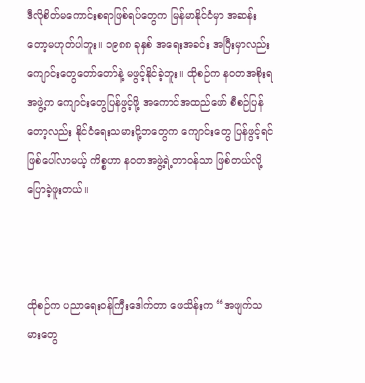ဒီလိုစိတ်မကောင်းစရာဖြစ်ရပ်တွေက မြန်မာနိုင်ငံမှာ အဆန်းတော့မဟုတ်ပါဘူး။ ၁၉၈၈ ခုနှစ် အရေးအခင်း အပြီးမှာလည်း ကျောင်းတွေတော်တော်နဲ့ မဖွင့်နိုင်ခဲ့ဘူး။ ထိုစဉ်က နဝတအစိုးရအဖွဲ့က ကျောင်းတွေပြန်ဖွင့်ဖို့ အကောင်အထည်ဖော် စီစဉ်ပြန်တော့လည်း နိုင်ငံရေးသမားငို့ဘတွေက ကျောင်းတွေ ပြန်ဖွင့်ရင် ဖြစ်ပေါ်လာမယ့် ကိစ္စဟာ နဝတအဖွဲ့ရဲ့တာဝန်သာ ဖြစ်တယ်လို့ပြောခဲ့ဖူးတယ်။



ထိုစဉ်က ပညာရေးဝန်ကြီးဒေါက်တာ ဖေသိန်းက “အဖျက်သမားတွေ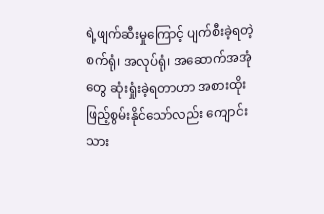ရဲ့ဖျက်ဆီးမှုကြောင့် ပျက်စီးခဲ့ရတဲ့ စက်ရုံ၊ အလုပ်ရုံ၊ အဆောက်အအုံတွေ ဆုံးရှုံးခဲ့ရတာဟာ အစားထိုး ဖြည့်စွမ်းနိုင်သော်လည်း ကျောင်းသား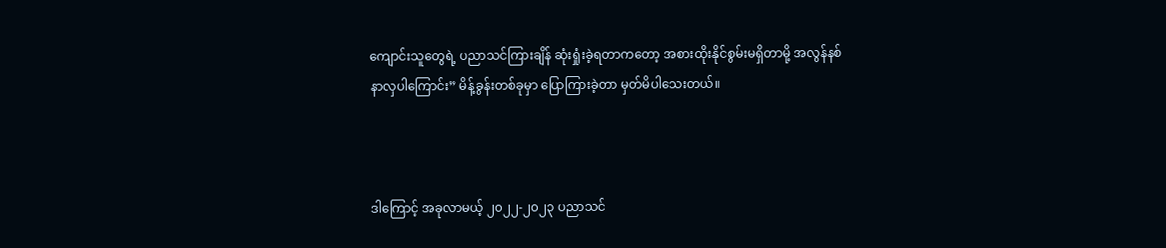ကျောင်းသူတွေရဲ့ ပညာသင်ကြားချိန် ဆုံးရှုံးခဲ့ရတာကတော့ အစားထိုးနိုင်စွမ်းမရှိတာမို့ အလွန်နစ်နာလှပါကြောင်း” မိန့်ခွန်းတစ်ခုမှာ ပြောကြားခဲ့တာ မှတ်မိပါသေးတယ်။



ဒါကြောင့် အခုလာမယ့် ၂၀၂၂-၂၀၂၃ ပညာသင်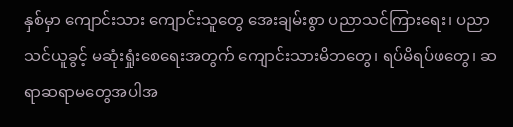နှစ်မှာ ကျောင်းသား ကျောင်းသူတွေ အေးချမ်းစွာ ပညာသင်ကြားရေး၊ ပညာသင်ယူခွင့် မဆုံးရှုံးစေရေးအတွက် ကျောင်းသားမိဘတွေ၊ ရပ်မိရပ်ဖတွေ၊ ဆရာဆရာမတွေအပါအ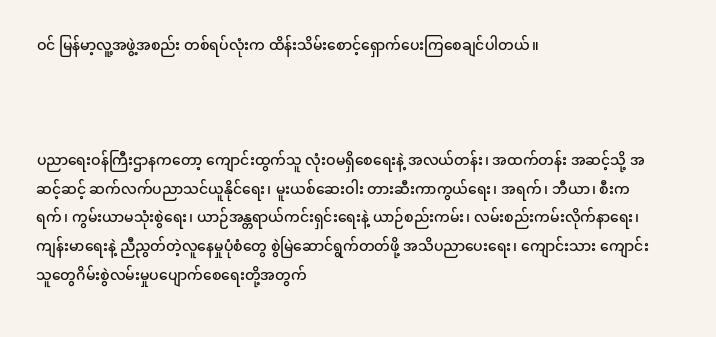ဝင် မြန်မာ့လူ့အဖွဲ့အစည်း တစ်ရပ်လုံးက ထိန်းသိမ်းစောင့်ရှောက်ပေးကြစေချင်ပါတယ်။



ပညာရေးဝန်ကြီးဌာနကတော့ ကျောင်းထွက်သူ လုံးဝမရှိစေရေးနဲ့ အလယ်တန်း၊ အထက်တန်း အဆင့်သို့ အဆင့်ဆင့် ဆက်လက်ပညာသင်ယူနိုင်ရေး၊ မူးယစ်ဆေးဝါး တားဆီးကာကွယ်ရေး၊ အရက်၊ ဘီယာ၊ စီးကရက်၊ ကွမ်းယာမသုံးစွဲရေး၊ ယာဉ်အန္တရာယ်ကင်းရှင်းရေးနဲ့ ယာဉ်စည်းကမ်း၊ လမ်းစည်းကမ်းလိုက်နာရေး၊ ကျန်းမာရေးနဲ့ ညီညွတ်တဲ့လူနေမှုပုံစံတွေ စွဲမြဲဆောင်ရွက်တတ်ဖို့ အသိပညာပေးရေး၊ ကျောင်းသား ကျောင်းသူတွေဂိမ်းစွဲလမ်းမှုပပျောက်စေရေးတို့အတွက်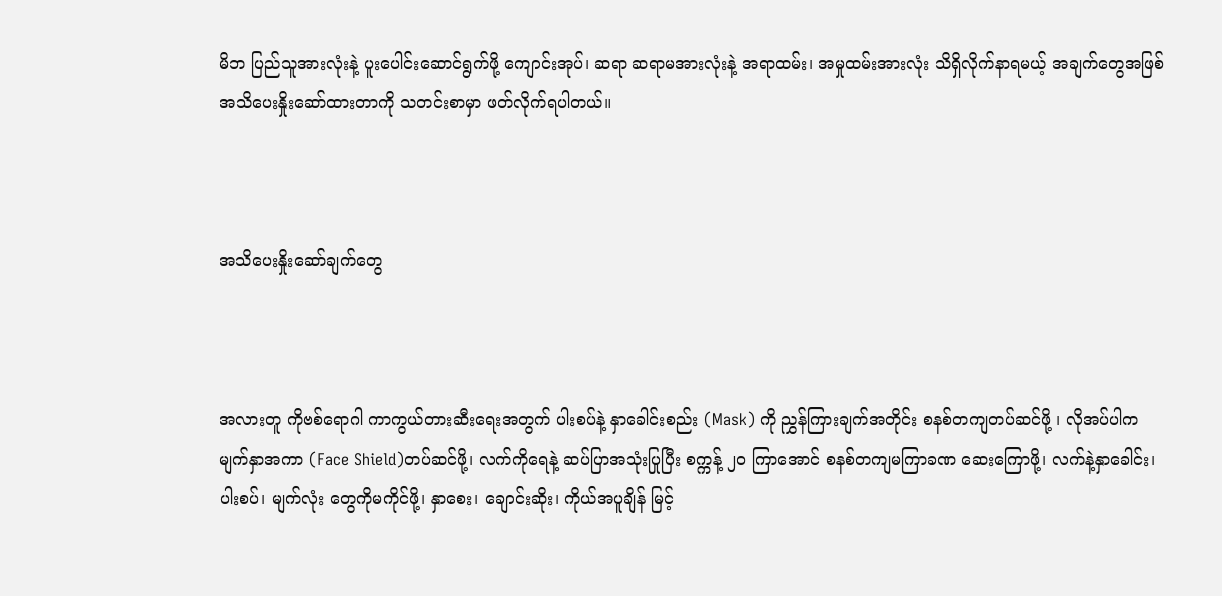မိဘ ပြည်သူအားလုံးနဲ့ ပူးပေါင်းဆောင်ရွက်ဖို့ ကျောင်းအုပ်၊ ဆရာ ဆရာမအားလုံးနဲ့ အရာထမ်း၊ အမှုထမ်းအားလုံး သိရှိလိုက်နာရမယ့် အချက်တွေအဖြစ် အသိပေးနှိုးဆော်ထားတာကို သတင်းစာမှာ ဖတ်လိုက်ရပါတယ်။



အသိပေးနှိုးဆော်ချက်တွေ



အလားတူ ကိုဗစ်ရောဂါ ကာကွယ်တားဆီးရေးအတွက် ပါးစပ်နဲ့ နှာခေါင်းစည်း (Mask) ကို ညွှန်ကြားချက်အတိုင်း စနစ်တကျတပ်ဆင်ဖို့ ၊ လိုအပ်ပါက မျက်နှာအကာ (Face Shield)တပ်ဆင်ဖို့၊ လက်ကိုရေနဲ့ ဆပ်ပြာအသုံးပြုပြီး စက္ကန့် ၂၀ ကြာအောင် စနစ်တကျမကြာခဏ ဆေးကြောဖို့၊ လက်နဲ့နှာခေါင်း၊ ပါးစပ်၊ မျက်လုံး တွေကိုမကိုင်ဖို့၊ နှာစေး၊ ချောင်းဆိုး၊ ကိုယ်အပူချိန် မြင့်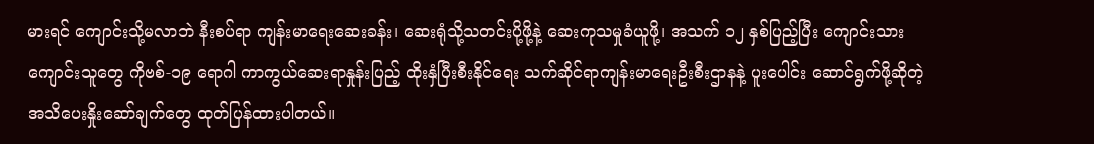မားရင် ကျောင်းသို့မလာဘဲ နီးစပ်ရာ ကျန်းမာရေးဆေးခန်း၊ ဆေးရုံသို့သတင်းပို့ဖို့နဲ့ ဆေးကုသမှုခံယူဖို့၊ အသက် ၁၂ နှစ်ပြည့်ပြီး ကျောင်းသား ကျောင်းသူတွေ ကိုဗစ်-၁၉ ရောဂါ ကာကွယ်ဆေးရာနှုန်းပြည့် ထိုးနှံပြီးစီးနိုင်ရေး သက်ဆိုင်ရာကျန်းမာရေးဦးစီးဌာနနဲ့ ပူးပေါင်း ဆောင်ရွက်ဖို့ဆိုတဲ့ အသိပေးနှိုးဆော်ချက်တွေ ထုတ်ပြန်ထားပါတယ်။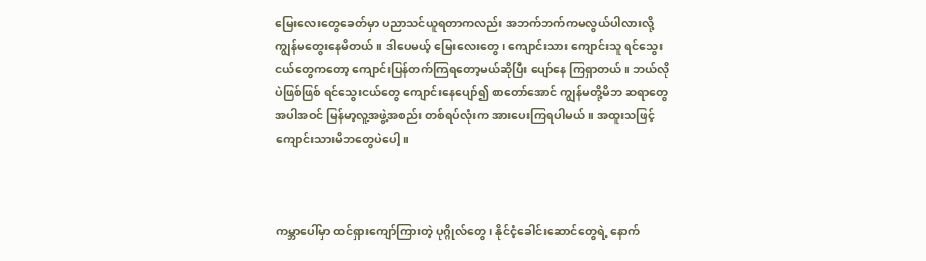မြေးလေးတွေခေတ်မှာ ပညာသင်ယူရတာကလည်း အဘက်ဘက်ကမလွယ်ပါလားလို့ ကျွန်မတွေးနေမိတယ်။ ဒါပေမယ့် မြေးလေးတွေ၊ ကျောင်းသား ကျောင်းသူ ရင်သွေးငယ်တွေကတော့ ကျောင်းပြန်တက်ကြရတော့မယ်ဆိုပြီး ပျော်နေ ကြရှာတယ်။ ဘယ်လိုပဲဖြစ်ဖြစ် ရင်သွေးငယ်တွေ ကျောင်းနေပျော်၍ စာတော်အောင် ကျွန်မတို့မိဘ ဆရာတွေအပါအဝင် မြန်မာ့လူ့အဖွဲ့အစည်း တစ်ရပ်လုံးက အားပေးကြရပါမယ်။ အထူးသဖြင့် ကျောင်းသားမိဘတွေပဲပေါ့။



ကမ္ဘာပေါ်မှာ ထင်ရှားကျော်ကြားတဲ့ ပုဂ္ဂိုလ်တွေ၊ နိုင်ငံ့ခေါင်းဆောင်တွေရဲ့ နောက်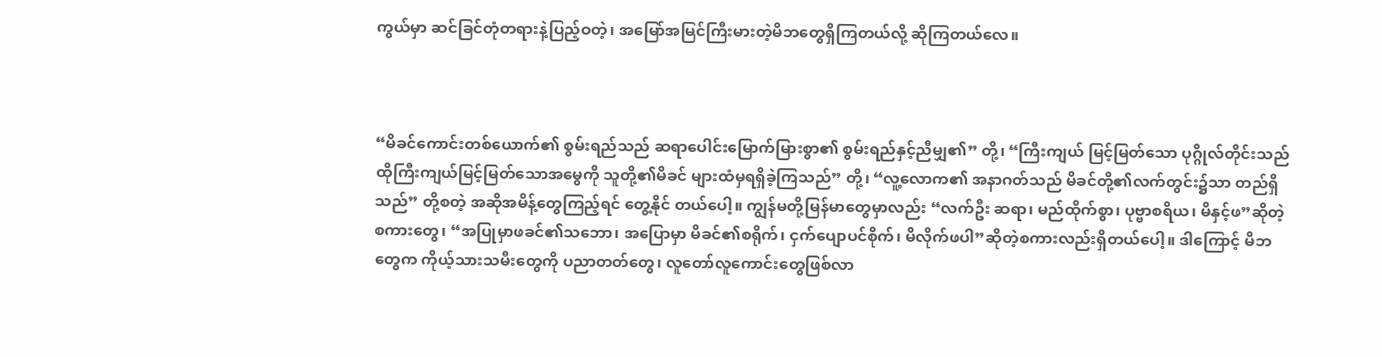ကွယ်မှာ ဆင်ခြင်တုံတရားနဲ့ပြည့်ဝတဲ့၊ အမြော်အမြင်ကြီးမားတဲ့မိဘတွေရှိကြတယ်လို့ ဆိုကြတယ်လေ။



“မိခင်ကောင်းတစ်ယောက်၏ စွမ်းရည်သည် ဆရာပေါင်းမြောက်မြားစွာ၏ စွမ်းရည်နှင့်ညီမျှ၏” တို့၊ “ကြီးကျယ် မြင့်မြတ်သော ပုဂ္ဂိုလ်တိုင်းသည် ထိုကြီးကျယ်မြင့်မြတ်သောအမွေကို သူတို့၏မိခင် များထံမှရရှိခဲ့ကြသည်” တို့၊ “လူ့လောက၏ အနာဂတ်သည် မိခင်တို့၏လက်တွင်း၌သာ တည်ရှိသည်” တို့စတဲ့ အဆိုအမိန့်တွေကြည့်ရင် တွေ့နိုင် တယ်ပေါ့။ ကျွန်မတို့မြန်မာတွေမှာလည်း “လက်ဦး ဆရာ၊ မည်ထိုက်စွာ၊ ပုဗ္ဗာစရိယ၊ မိနှင့်ဖ”ဆိုတဲ့ စကားတွေ၊ “အပြုမှာဖခင်၏သဘော၊ အပြောမှာ မိခင်၏စရိုက်၊ ငှက်ပျောပင်စိုက်၊ မိလိုက်ဖပါ”ဆိုတဲ့စကားလည်းရှိတယ်ပေါ့။ ဒါကြောင့် မိဘတွေက ကိုယ့်သားသမီးတွေကို ပညာတတ်တွေ၊ လူတော်လူကောင်းတွေဖြစ်လာ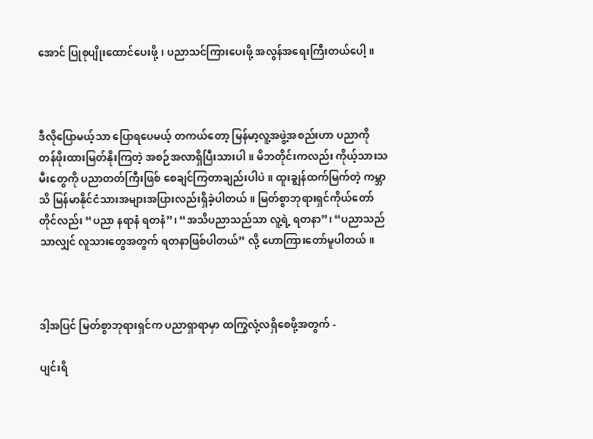အောင် ပြုစုပျိုးထောင်ပေးဖို့၊ ပညာသင်ကြားပေးဖို့ အလွန်အရေးကြီးတယ်ပေါ့။



ဒီလိုပြောမယ့်သာ ပြောရပေမယ့် တကယ်တော့ မြန်မာ့လူ့အဖွဲ့အစည်းဟာ ပညာကို တန်ဖိုးထားမြတ်နိုးကြတဲ့ အစဉ်အလာရှိပြီးသားပါ။ မိဘတိုင်းကလည်း ကိုယ့်သားသမီးတွေကို ပညာတတ်ကြီးဖြစ် စေချင်ကြတာချည်းပါပဲ။ ထူးချွန်ထက်မြက်တဲ့ ကမ္ဘာသိ မြန်မာနိုင်ငံသားအများအပြားလည်းရှိခဲ့ပါတယ်။ မြတ်စွာဘုရားရှင်ကိုယ်တော်တိုင်လည်း “ပညာ နရာနံ ရတနံ”၊ “အသိပညာသည်သာ လူ့ရဲ့ ရတနာ”၊ “ပညာသည်သာလျှင် လူသားတွေအတွက် ရတနာဖြစ်ပါတယ်” လို့ ဟောကြားတော်မူပါတယ်။



ဒါ့အပြင် မြတ်စွာဘုရားရှင်က ပညာရှာရာမှာ ထကြွလုံ့လရှိစေဖို့အတွက် -

ပျင်းရိ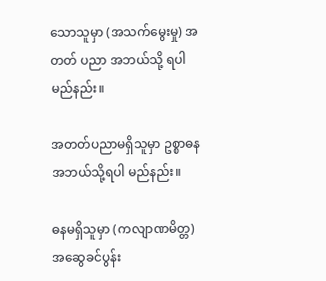သောသူမှာ (အသက်မွေးမှု) အတတ် ပညာ အဘယ်သို့ ရပါမည်နည်း။

အတတ်ပညာမရှိသူမှာ ဥစ္စာဓန အဘယ်သို့ရပါ မည်နည်း။

ဓနမရှိသူမှာ (ကလျာဏမိတ္တ) အဆွေခင်ပွန်း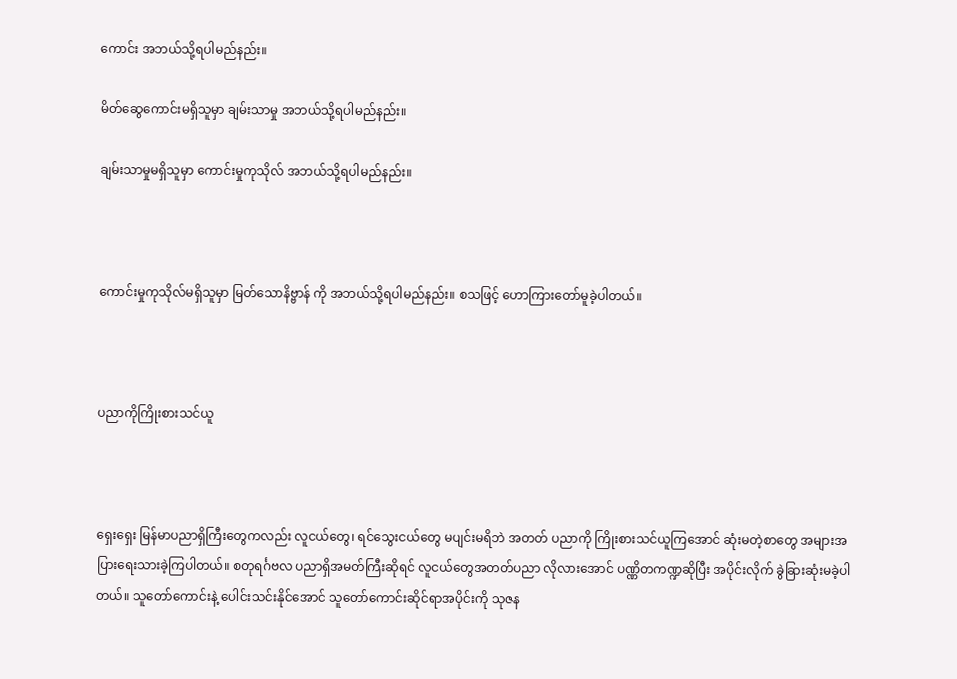ကောင်း အဘယ်သို့ရပါမည်နည်း။

မိတ်ဆွေကောင်းမရှိသူမှာ ချမ်းသာမှု အဘယ်သို့ရပါမည်နည်း။

ချမ်းသာမှုမရှိသူမှာ ကောင်းမှုကုသိုလ် အဘယ်သို့ရပါမည်နည်း။



ကောင်းမှုကုသိုလ်မရှိသူမှာ မြတ်သောနိဗ္ဗာန် ကို အဘယ်သို့ရပါမည်နည်း။ စသဖြင့် ဟောကြားတော်မူခဲ့ပါတယ်။



ပညာကိုကြိုးစားသင်ယူ



ရှေး‌ရှေး မြန်မာပညာရှိကြီးတွေကလည်း လူငယ်တွေ၊ ရင်သွေးငယ်တွေ မပျင်းမရိဘဲ အတတ် ပညာကို ကြိုးစားသင်ယူကြအောင် ဆုံးမတဲ့စာတွေ အများအပြားရေးသားခဲ့ကြပါတယ်။ စတုရင်္ဂဗလ ပညာရှိအမတ်ကြီးဆိုရင် လူငယ်တွေအတတ်ပညာ လိုလားအောင် ပဏ္ဏိတကဏ္ဍဆိုပြီး အပိုင်းလိုက် ခွဲခြားဆုံးမခဲ့ပါတယ်။ သူတော်ကောင်းနဲ့ ပေါင်းသင်းနိုင်အောင် သူတော်ကောင်းဆိုင်ရာအပိုင်းကို သုဇန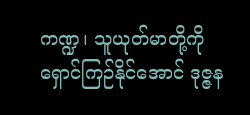ကဏ္ဍ၊ သူယုတ်မာတို့ကို ရှောင်ကြဉ်နိုင်အောင် ဒုဇ္ဇန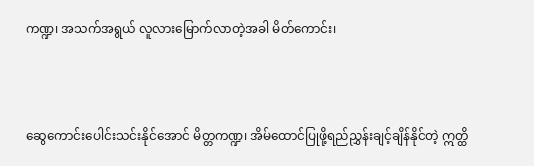ကဏ္ဍ၊ အသက်အရွယ် လူလားမြောက်လာတဲ့အခါ မိတ်ကောင်း၊



ဆွေကောင်းပေါင်းသင်းနိုင်အောင် မိတ္တကဏ္ဍ၊ အိမ်ထောင်ပြုဖို့ရည်ညွှန်းချင့်ချိန်နိုင်တဲ့ ဣတ္ထိ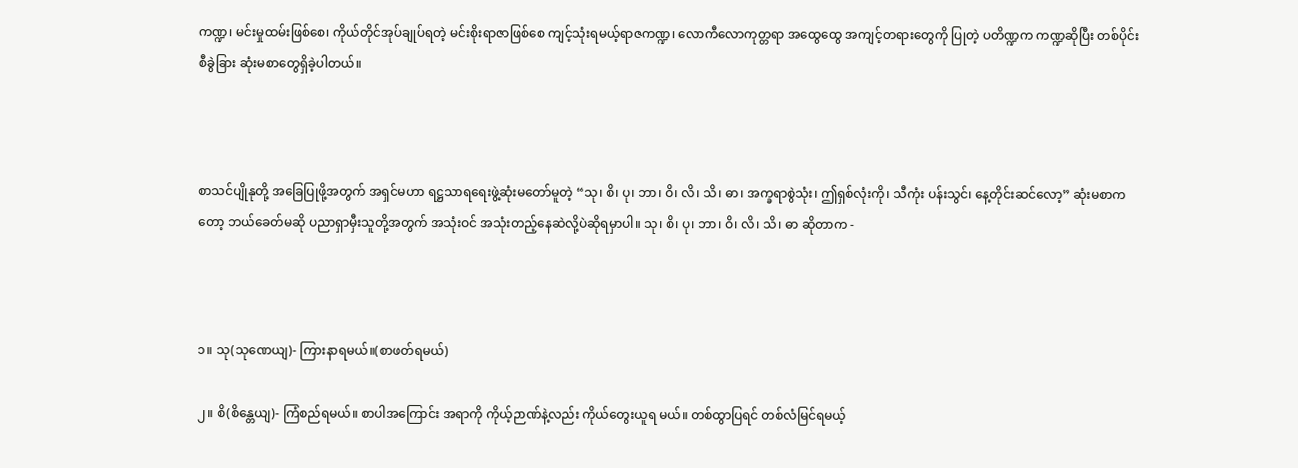ကဏ္ဍ၊ မင်းမှုထမ်းဖြစ်စေ၊ ကိုယ်တိုင်အုပ်ချုပ်ရတဲ့ မင်းစိုးရာဇာဖြစ်စေ ကျင့်သုံးရမယ့်ရာဇကဏ္ဍ၊ လောကီလောကုတ္တရာ အထွေထွေ အကျင့်တရားတွေကို ပြုတဲ့ ပတိဏ္ဍက ကဏ္ဍဆိုပြီး တစ်ပိုင်းစီခွဲခြား ဆုံးမစာတွေရှိခဲ့ပါတယ်။



စာသင်ပျိုနုတို့ အခြေပြုဖို့အတွက် အရှင်မဟာ ရဋ္ဌသာရရေးဖွဲ့ဆုံးမတော်မူတဲ့ “သု၊ စိ၊ ပု၊ ဘာ၊ ဝိ၊ လိ၊ သိ၊ ဓာ၊ အက္ခရာစွဲသုံး၊ ဤရှစ်လုံးကို၊ သီကုံး ပန်းသွင်၊ နေ့တိုင်းဆင်လော့” ဆုံးမစာကတော့ ဘယ်ခေတ်မဆို ပညာရှာမှီးသူတို့အတွက် အသုံးဝင် အသုံးတည့်နေဆဲလို့ပဲဆိုရမှာပါ။ သု၊ စိ၊ ပု၊ ဘာ၊ ဝိ၊ လိ၊ သိ၊ ဓာ ဆိုတာက -



၁။ သု(သုဏေယျ)- ကြားနာရမယ်။(စာဖတ်ရမယ်)

၂။ စိ(စိန္တေယျ)- ကြံစည်ရမယ်။ စာပါအကြောင်း အရာကို ကိုယ့်ဉာဏ်နဲ့လည်း ကိုယ်တွေးယူရ မယ်။ တစ်ထွာပြရင် တစ်လံမြင်ရမယ့်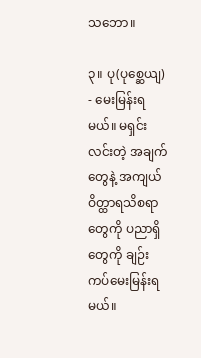သဘော။

၃။ ပု(ပုစ္ဆေယျ) - မေးမြန်းရမယ်။ မရှင်းလင်းတဲ့ အချက်တွေနဲ့ အကျယ်ဝိတ္ထာရသိစရာတွေကို ပညာရှိတွေကို ချဉ်းကပ်မေးမြန်းရမယ်။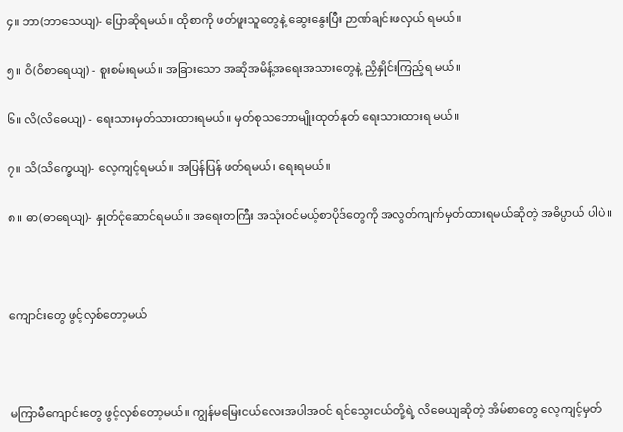၄။ ဘာ(ဘာသေယျ)- ပြောဆိုရမယ်။ ထိုစာကို ဖတ်ဖူးသူတွေနဲ့ ဆွေးနွေးပြီး ဉာဏ်ချင်းဖလှယ် ရမယ်။

၅။ ဝိ(ဝိစာရေယျ) - စူးစမ်းရမယ်။ အခြားသော အဆိုအမိန့်အရေးအသားတွေနဲ့ ညှိနှိုင်းကြည့်ရ မယ်။

၆။ လိ(လိဓေယျ) - ရေးသားမှတ်သားထားရမယ်။ မှတ်စုသဘောမျိုးထုတ်နုတ် ရေးသားထားရ မယ်။

၇။ သိ(သိက္ခေယျ)- လေ့ကျင့်ရမယ်။ အပြန်ပြန် ဖတ်ရမယ်၊ ရေးရမယ်။

၈။ ဓာ(ဓာရေယျ)- နှုတ်ငုံဆောင်ရမယ်။ အရေးတကြီး အသုံးဝင်မယ့်စာပိုဒ်တွေကို အလွတ်ကျက်မှတ်ထားရမယ်ဆိုတဲ့ အဓိပ္ပာယ် ပါပဲ။



ကျောင်းတွေ ဖွင့်လှစ်တော့မယ်



မကြာမီကျောင်းတွေ ဖွင့်လှစ်တော့မယ်။ ကျွန်မမြေးငယ်လေးအပါအဝင် ရင်သွေးငယ်တို့ရဲ့ လိဓေယျဆိုတဲ့ အိမ်စာတွေ လေ့ကျင့်မှတ်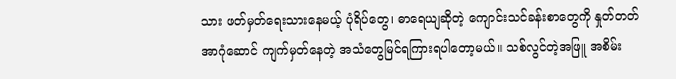သား ဖတ်မှတ်ရေးသားနေမယ့် ပုံရိပ်တွေ၊ ဓာရေယျဆိုတဲ့ ကျောင်းသင်ခန်းစာတွေကို နှုတ်တတ် အာဂုံဆောင် ကျက်မှတ်နေတဲ့ အသံတွေမြင်ရကြားရပါတော့မယ်။ သစ်လွင်တဲ့အဖြူ အစိမ်း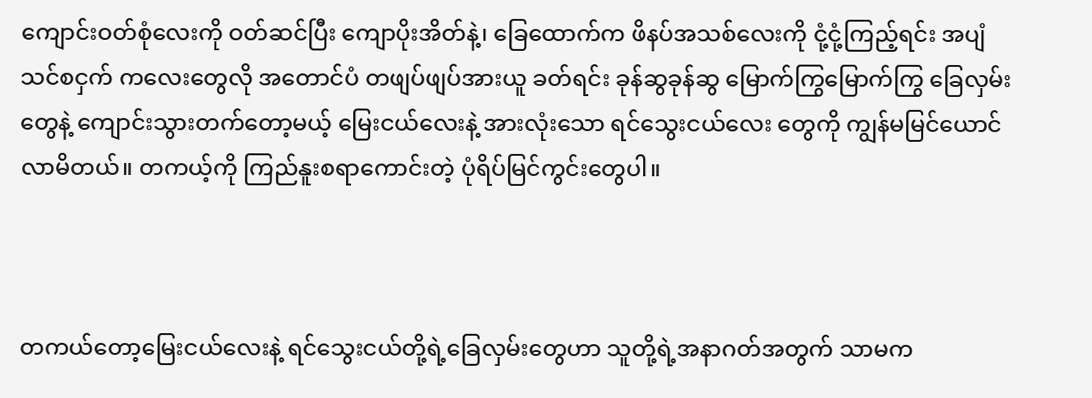ကျောင်းဝတ်စုံလေးကို ဝတ်ဆင်ပြီး ကျောပိုးအိတ်နဲ့၊ ခြေထောက်က ဖိနပ်အသစ်လေးကို ငုံ့ငုံ့ကြည့်ရင်း အပျံသင်စငှက် ကလေးတွေလို အတောင်ပံ တဖျပ်ဖျပ်အားယူ ခတ်ရင်း ခုန်ဆွခုန်ဆွ မြောက်ကြွမြောက်ကြွ ခြေလှမ်းတွေနဲ့ ကျောင်းသွားတက်တော့မယ့် မြေးငယ်လေးနဲ့ အားလုံးသော ရင်သွေးငယ်လေး တွေကို ကျွန်မမြင်ယောင်လာမိတယ်။ တကယ့်ကို ကြည်နူးစရာကောင်းတဲ့ ပုံရိပ်မြင်ကွင်းတွေပါ။



တကယ်တော့မြေးငယ်လေးနဲ့ ရင်သွေးငယ်တို့ရဲ့ခြေလှမ်းတွေဟာ သူတို့ရဲ့အနာဂတ်အတွက် သာမက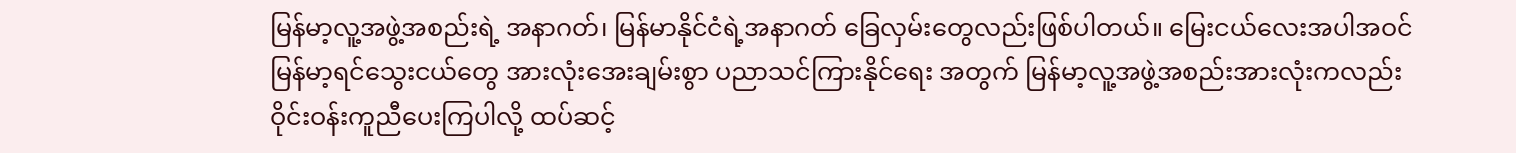မြန်မာ့လူ့အဖွဲ့အစည်းရဲ့ အနာဂတ်၊ မြန်မာနိုင်ငံရဲ့အနာဂတ် ခြေလှမ်းတွေလည်းဖြစ်ပါတယ်။ မြေးငယ်လေးအပါအဝင် မြန်မာ့ရင်သွေးငယ်တွေ အားလုံးအေးချမ်းစွာ ပညာသင်ကြားနိုင်ရေး အတွက် မြန်မာ့လူ့အဖွဲ့အစည်းအားလုံးကလည်း ဝိုင်းဝန်းကူညီပေးကြပါလို့ ထပ်ဆင့်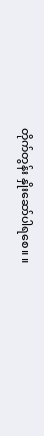တိုက်တွန်း နှိုးဆော်ပါရစေ။ ။